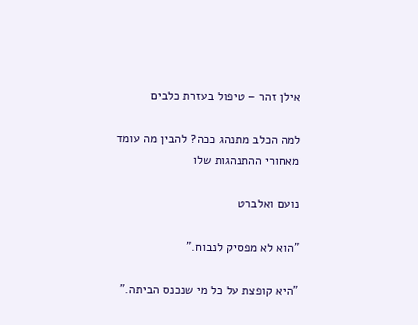אילן זהר – טיפול בעזרת כלבים

למה הכלב מתנהג ככה? להבין מה עומד מאחורי ההתנהגות שלו

נועם ואלברט

"הוא לא מפסיק לנבוח."

"היא קופצת על כל מי שנכנס הביתה."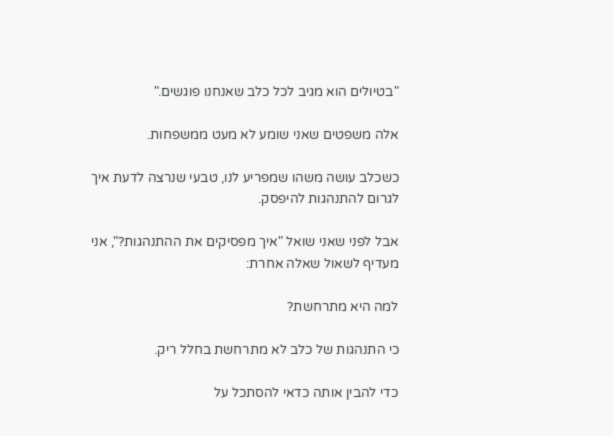"בטיולים הוא מגיב לכל כלב שאנחנו פוגשים."

אלה משפטים שאני שומע לא מעט ממשפחות.

כשכלב עושה משהו שמפריע לנו, טבעי שנרצה לדעת איך לגרום להתנהגות להיפסק.

אבל לפני שאני שואל "איך מפסיקים את ההתנהגות?", אני מעדיף לשאול שאלה אחרת:

למה היא מתרחשת?

כי התנהגות של כלב לא מתרחשת בחלל ריק.

כדי להבין אותה כדאי להסתכל על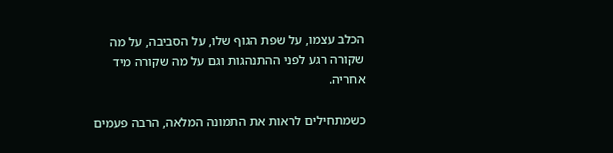הכלב עצמו, על שפת הגוף שלו, על הסביבה, על מה שקורה רגע לפני ההתנהגות וגם על מה שקורה מיד אחריה.

כשמתחילים לראות את התמונה המלאה, הרבה פעמים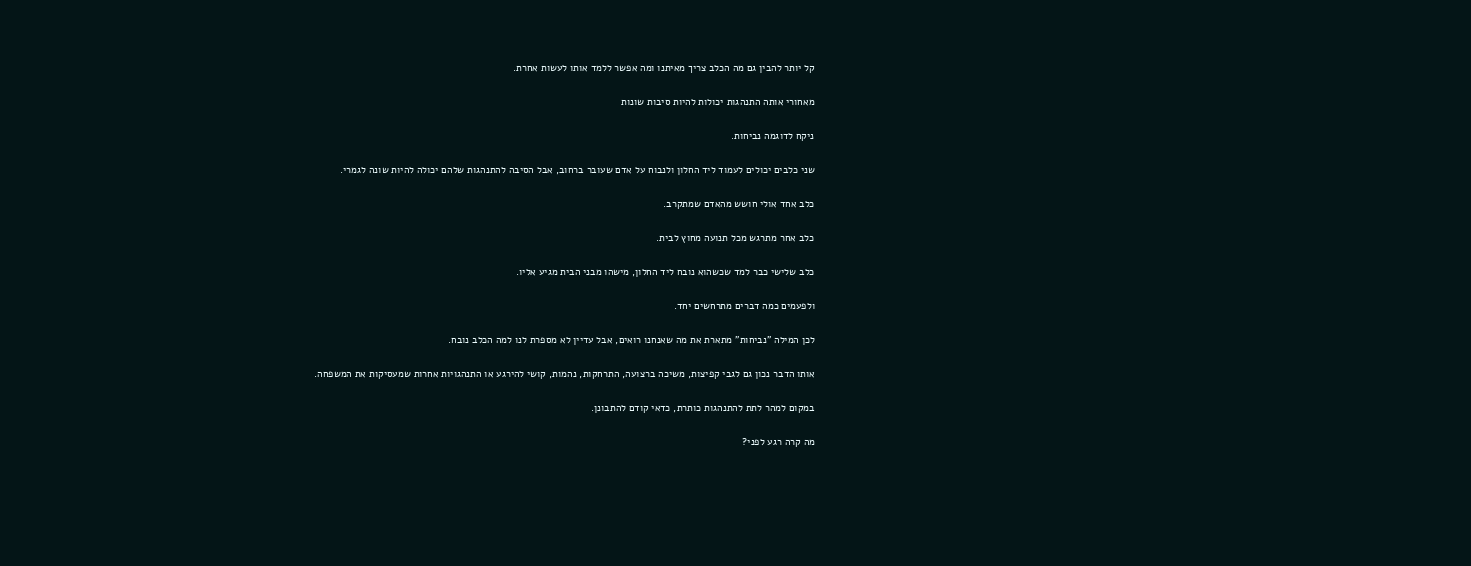קל יותר להבין גם מה הכלב צריך מאיתנו ומה אפשר ללמד אותו לעשות אחרת.

מאחורי אותה התנהגות יכולות להיות סיבות שונות

ניקח לדוגמה נביחות.

שני כלבים יכולים לעמוד ליד החלון ולנבוח על אדם שעובר ברחוב, אבל הסיבה להתנהגות שלהם יכולה להיות שונה לגמרי.

כלב אחד אולי חושש מהאדם שמתקרב.

כלב אחר מתרגש מכל תנועה מחוץ לבית.

כלב שלישי כבר למד שכשהוא נובח ליד החלון, מישהו מבני הבית מגיע אליו.

ולפעמים כמה דברים מתרחשים יחד.

לכן המילה "נביחות" מתארת את מה שאנחנו רואים, אבל עדיין לא מספרת לנו למה הכלב נובח.

אותו הדבר נכון גם לגבי קפיצות, משיכה ברצועה, התרחקות, נהמות, קושי להירגע או התנהגויות אחרות שמעסיקות את המשפחה.

במקום למהר לתת להתנהגות כותרת, כדאי קודם להתבונן.

מה קרה רגע לפני?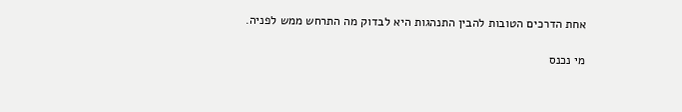אחת הדרכים הטובות להבין התנהגות היא לבדוק מה התרחש ממש לפניה.

מי נכנס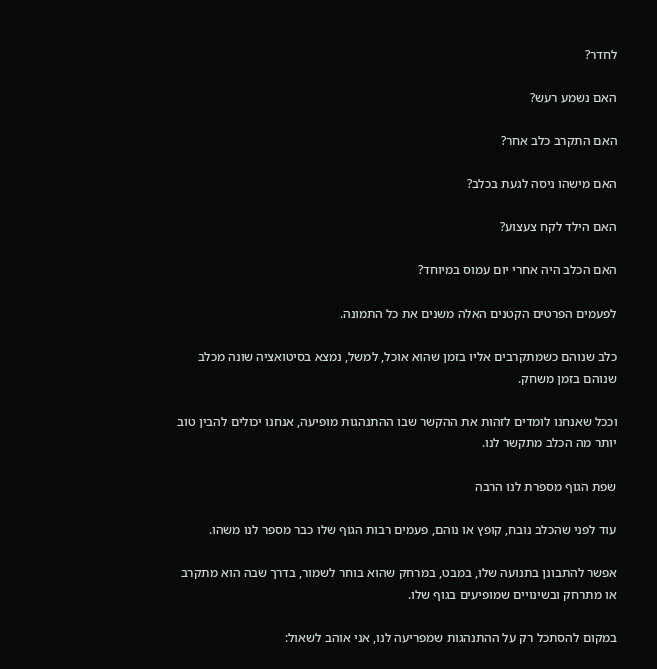לחדר?

האם נשמע רעש?

האם התקרב כלב אחר?

האם מישהו ניסה לגעת בכלב?

האם הילד לקח צעצוע?

האם הכלב היה אחרי יום עמוס במיוחד?

לפעמים הפרטים הקטנים האלה משנים את כל התמונה.

כלב שנוהם כשמתקרבים אליו בזמן שהוא אוכל, למשל, נמצא בסיטואציה שונה מכלב שנוהם בזמן משחק.

וככל שאנחנו לומדים לזהות את ההקשר שבו ההתנהגות מופיעה, אנחנו יכולים להבין טוב יותר מה הכלב מתקשר לנו.

שפת הגוף מספרת לנו הרבה

עוד לפני שהכלב נובח, קופץ או נוהם, פעמים רבות הגוף שלו כבר מספר לנו משהו.

אפשר להתבונן בתנועה שלו, במבט, במרחק שהוא בוחר לשמור, בדרך שבה הוא מתקרב או מתרחק ובשינויים שמופיעים בגוף שלו.

במקום להסתכל רק על ההתנהגות שמפריעה לנו, אני אוהב לשאול: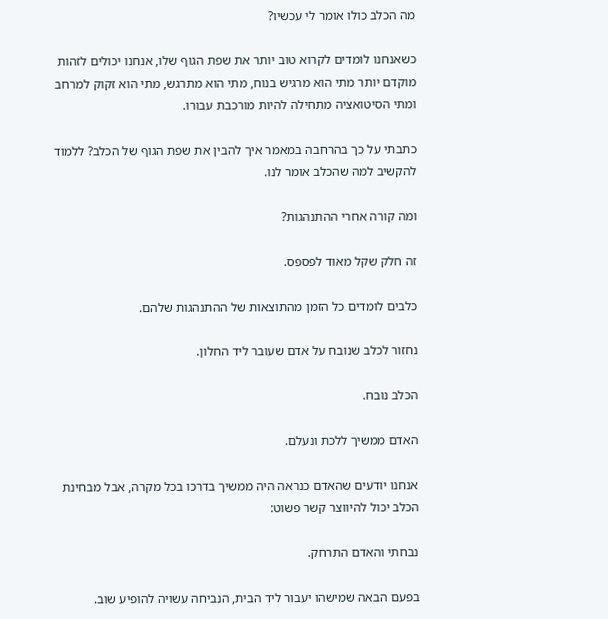מה הכלב כולו אומר לי עכשיו?

כשאנחנו לומדים לקרוא טוב יותר את שפת הגוף שלו, אנחנו יכולים לזהות מוקדם יותר מתי הוא מרגיש בנוח, מתי הוא מתרגש, מתי הוא זקוק למרחב ומתי הסיטואציה מתחילה להיות מורכבת עבורו.

כתבתי על כך בהרחבה במאמר איך להבין את שפת הגוף של הכלב? ללמוד להקשיב למה שהכלב אומר לנו.

ומה קורה אחרי ההתנהגות?

זה חלק שקל מאוד לפספס.

כלבים לומדים כל הזמן מהתוצאות של ההתנהגות שלהם.

נחזור לכלב שנובח על אדם שעובר ליד החלון.

הכלב נובח.

האדם ממשיך ללכת ונעלם.

אנחנו יודעים שהאדם כנראה היה ממשיך בדרכו בכל מקרה, אבל מבחינת הכלב יכול להיווצר קשר פשוט:

נבחתי והאדם התרחק.

בפעם הבאה שמישהו יעבור ליד הבית, הנביחה עשויה להופיע שוב.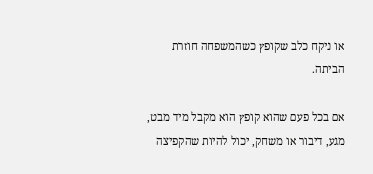או ניקח כלב שקופץ כשהמשפחה חוזרת הביתה.

אם בכל פעם שהוא קופץ הוא מקבל מיד מבט, מגע, דיבור או משחק, יכול להיות שהקפיצה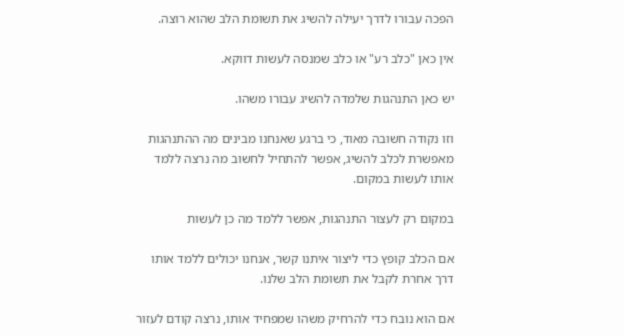הפכה עבורו לדרך יעילה להשיג את תשומת הלב שהוא רוצה.

אין כאן "כלב רע" או כלב שמנסה לעשות דווקא.

יש כאן התנהגות שלמדה להשיג עבורו משהו.

וזו נקודה חשובה מאוד, כי ברגע שאנחנו מבינים מה ההתנהגות מאפשרת לכלב להשיג, אפשר להתחיל לחשוב מה נרצה ללמד אותו לעשות במקום.

במקום רק לעצור התנהגות, אפשר ללמד מה כן לעשות

אם הכלב קופץ כדי ליצור איתנו קשר, אנחנו יכולים ללמד אותו דרך אחרת לקבל את תשומת הלב שלנו.

אם הוא נובח כדי להרחיק משהו שמפחיד אותו, נרצה קודם לעזור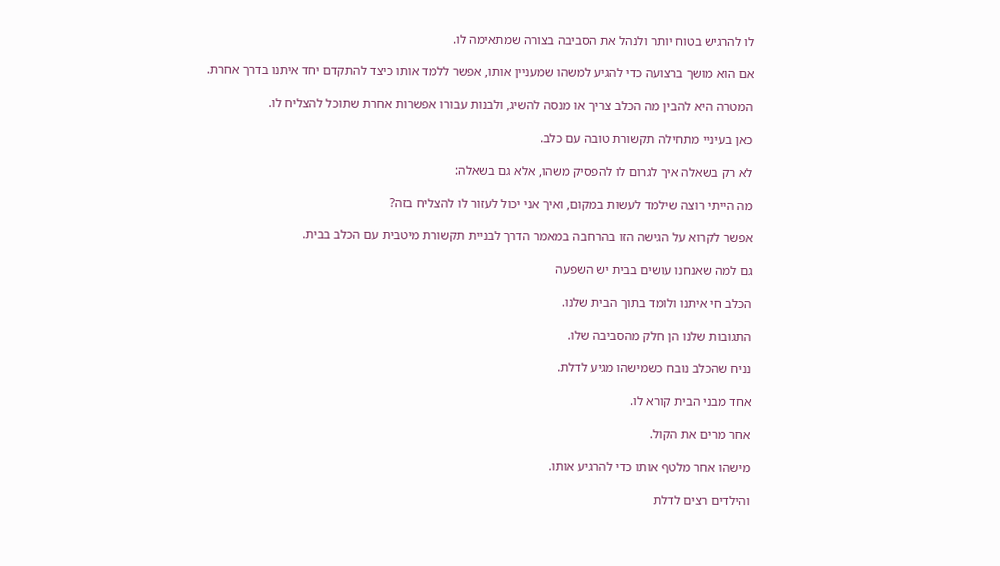לו להרגיש בטוח יותר ולנהל את הסביבה בצורה שמתאימה לו.

אם הוא מושך ברצועה כדי להגיע למשהו שמעניין אותו, אפשר ללמד אותו כיצד להתקדם יחד איתנו בדרך אחרת.

המטרה היא להבין מה הכלב צריך או מנסה להשיג, ולבנות עבורו אפשרות אחרת שתוכל להצליח לו.

כאן בעיניי מתחילה תקשורת טובה עם כלב.

לא רק בשאלה איך לגרום לו להפסיק משהו, אלא גם בשאלה:

מה הייתי רוצה שילמד לעשות במקום, ואיך אני יכול לעזור לו להצליח בזה?

אפשר לקרוא על הגישה הזו בהרחבה במאמר הדרך לבניית תקשורת מיטבית עם הכלב בבית.

גם למה שאנחנו עושים בבית יש השפעה

הכלב חי איתנו ולומד בתוך הבית שלנו.

התגובות שלנו הן חלק מהסביבה שלו.

נניח שהכלב נובח כשמישהו מגיע לדלת.

אחד מבני הבית קורא לו.

אחר מרים את הקול.

מישהו אחר מלטף אותו כדי להרגיע אותו.

והילדים רצים לדלת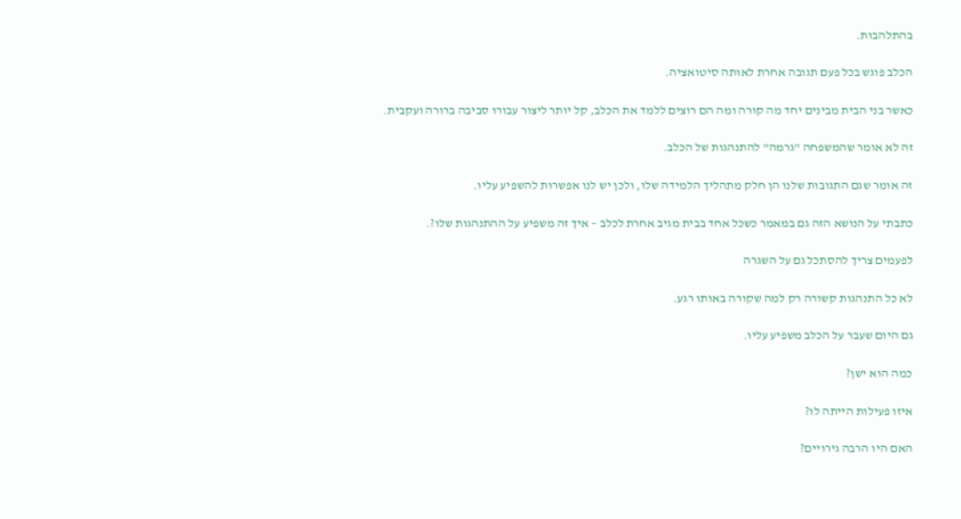בהתלהבות.

הכלב פוגש בכל פעם תגובה אחרת לאותה סיטואציה.

כאשר בני הבית מבינים יחד מה קורה ומה הם רוצים ללמד את הכלב, קל יותר ליצור עבורו סביבה ברורה ועקבית.

זה לא אומר שהמשפחה "גרמה" להתנהגות של הכלב.

זה אומר שגם התגובות שלנו הן חלק מתהליך הלמידה שלו, ולכן יש לנו אפשרות להשפיע עליו.

כתבתי על הנושא הזה גם במאמר כשכל אחד בבית מגיב אחרת לכלב – איך זה משפיע על ההתנהגות שלו?.

לפעמים צריך להסתכל גם על השגרה

לא כל התנהגות קשורה רק למה שקורה באותו רגע.

גם היום שעבר על הכלב משפיע עליו.

כמה הוא ישן?

איזו פעילות הייתה לו?

האם היו הרבה גירויים?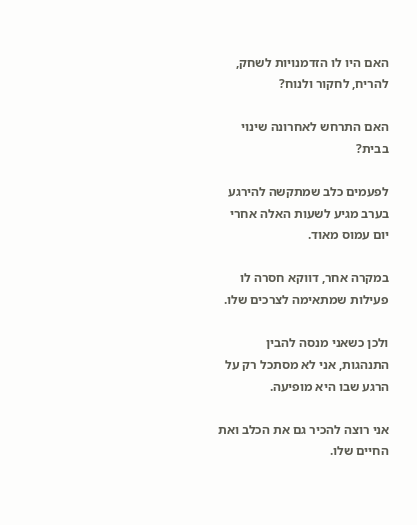האם היו לו הזדמנויות לשחק, להריח, לחקור ולנוח?

האם התרחש לאחרונה שינוי בבית?

לפעמים כלב שמתקשה להירגע בערב מגיע לשעות האלה אחרי יום עמוס מאוד.

במקרה אחר, דווקא חסרה לו פעילות שמתאימה לצרכים שלו.

ולכן כשאני מנסה להבין התנהגות, אני לא מסתכל רק על הרגע שבו היא מופיעה.

אני רוצה להכיר גם את הכלב ואת החיים שלו.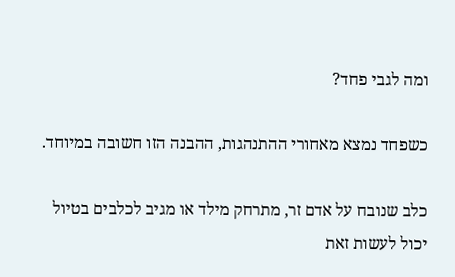ומה לגבי פחד?

כשפחד נמצא מאחורי ההתנהגות, ההבנה הזו חשובה במיוחד.

כלב שנובח על אדם זר, מתרחק מילד או מגיב לכלבים בטיול יכול לעשות זאת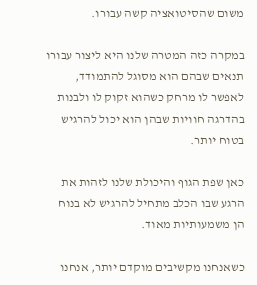משום שהסיטואציה קשה עבורו.

במקרה כזה המטרה שלנו היא ליצור עבורו תנאים שבהם הוא מסוגל להתמודד, לאפשר לו מרחק כשהוא זקוק לו ולבנות בהדרגה חוויות שבהן הוא יכול להרגיש בטוח יותר.

כאן שפת הגוף והיכולת שלנו לזהות את הרגע שבו הכלב מתחיל להרגיש לא בנוח הן משמעותיות מאוד.

כשאנחנו מקשיבים מוקדם יותר, אנחנו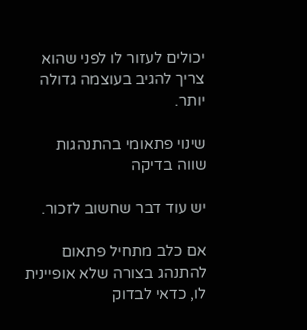יכולים לעזור לו לפני שהוא צריך להגיב בעוצמה גדולה יותר.

שינוי פתאומי בהתנהגות שווה בדיקה

יש עוד דבר שחשוב לזכור.

אם כלב מתחיל פתאום להתנהג בצורה שלא אופיינית לו, כדאי לבדוק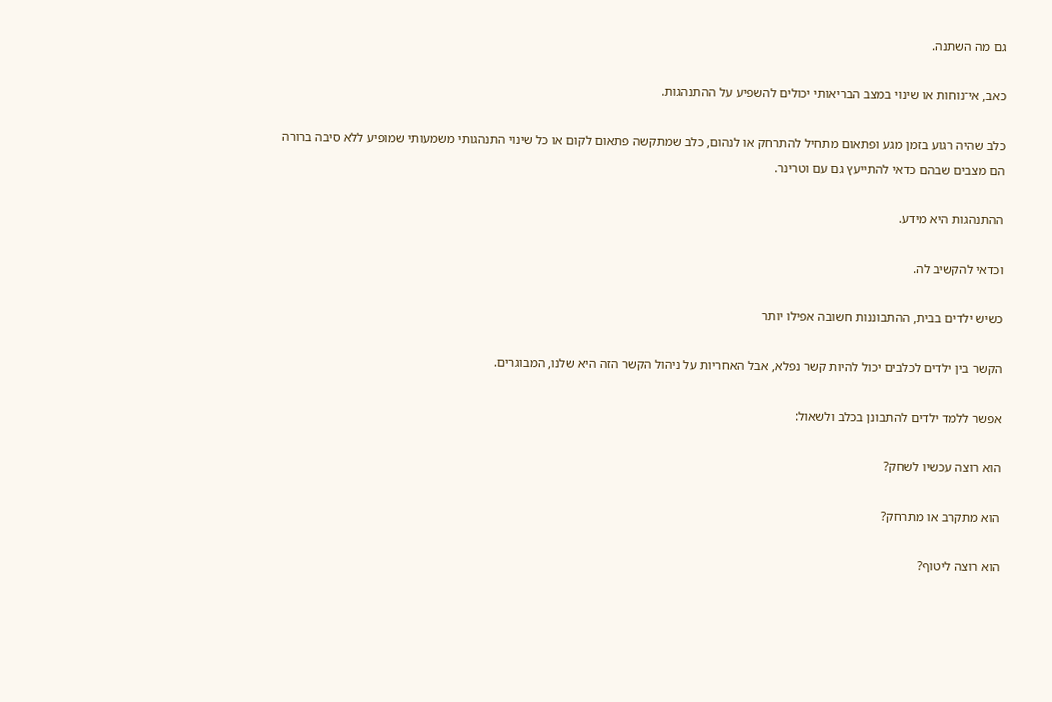גם מה השתנה.

כאב, אי־נוחות או שינוי במצב הבריאותי יכולים להשפיע על ההתנהגות.

כלב שהיה רגוע בזמן מגע ופתאום מתחיל להתרחק או לנהום, כלב שמתקשה פתאום לקום או כל שינוי התנהגותי משמעותי שמופיע ללא סיבה ברורה הם מצבים שבהם כדאי להתייעץ גם עם וטרינר.

ההתנהגות היא מידע.

וכדאי להקשיב לה.

כשיש ילדים בבית, ההתבוננות חשובה אפילו יותר

הקשר בין ילדים לכלבים יכול להיות קשר נפלא, אבל האחריות על ניהול הקשר הזה היא שלנו, המבוגרים.

אפשר ללמד ילדים להתבונן בכלב ולשאול:

הוא רוצה עכשיו לשחק?

הוא מתקרב או מתרחק?

הוא רוצה ליטוף?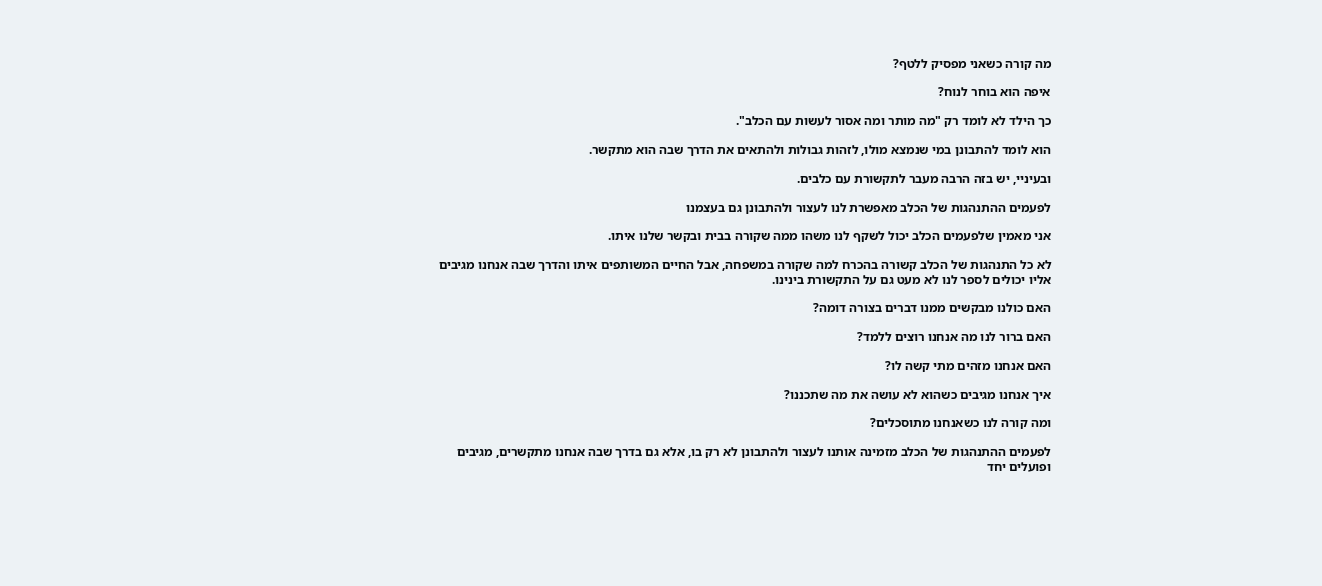מה קורה כשאני מפסיק ללטף?

איפה הוא בוחר לנוח?

כך הילד לא לומד רק "מה מותר ומה אסור לעשות עם הכלב".

הוא לומד להתבונן במי שנמצא מולו, לזהות גבולות ולהתאים את הדרך שבה הוא מתקשר.

ובעיניי, יש בזה הרבה מעבר לתקשורת עם כלבים.

לפעמים ההתנהגות של הכלב מאפשרת לנו לעצור ולהתבונן גם בעצמנו

אני מאמין שלפעמים הכלב יכול לשקף לנו משהו ממה שקורה בבית ובקשר שלנו איתו.

לא כל התנהגות של הכלב קשורה בהכרח למה שקורה במשפחה, אבל החיים המשותפים איתו והדרך שבה אנחנו מגיבים אליו יכולים לספר לנו לא מעט גם על התקשורת בינינו.

האם כולנו מבקשים ממנו דברים בצורה דומה?

האם ברור לנו מה אנחנו רוצים ללמד?

האם אנחנו מזהים מתי קשה לו?

איך אנחנו מגיבים כשהוא לא עושה את מה שתכננו?

ומה קורה לנו כשאנחנו מתוסכלים?

לפעמים ההתנהגות של הכלב מזמינה אותנו לעצור ולהתבונן לא רק בו, אלא גם בדרך שבה אנחנו מתקשרים, מגיבים ופועלים יחד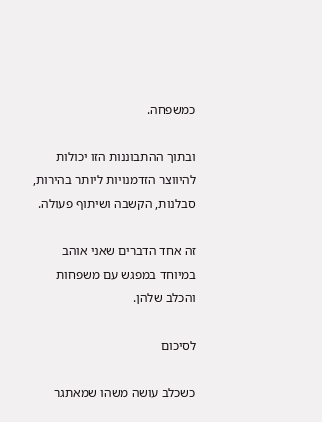כמשפחה.

ובתוך ההתבוננות הזו יכולות להיווצר הזדמנויות ליותר בהירות, סבלנות, הקשבה ושיתוף פעולה.

זה אחד הדברים שאני אוהב במיוחד במפגש עם משפחות והכלב שלהן.

לסיכום

כשכלב עושה משהו שמאתגר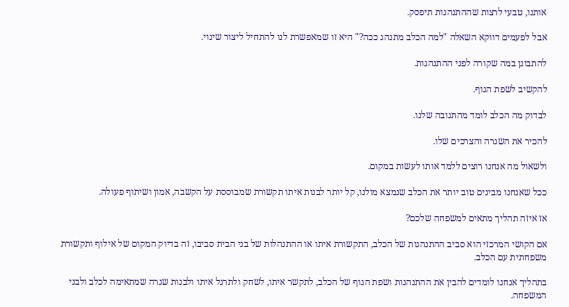אותנו, טבעי לרצות שההתנהגות תיפסק.

אבל לפעמים דווקא השאלה "למה הכלב מתנהג ככה?" היא זו שמאפשרת לנו להתחיל ליצור שינוי.

להתבונן במה שקורה לפני ההתנהגות.

להקשיב לשפת הגוף.

לבדוק מה הכלב לומד מהתגובה שלנו.

להכיר את השגרה והצרכים שלו.

ולשאול מה אנחנו רוצים ללמד אותו לעשות במקום.

ככל שאנחנו מבינים טוב יותר את הכלב שנמצא מולנו, קל יותר לבנות איתו תקשורת שמבוססת על הקשבה, אמון ושיתוף פעולה.

אז איזה תהליך מתאים למשפחה שלכם?

אם הקושי המרכזי הוא סביב ההתנהגות של הכלב, התקשורת איתו או ההתנהלות של בני הבית סביבו, זה בדיוק המקום של אילוף ותקשורת משפחתית עם הכלב.

בתהליך אנחנו לומדים להבין את ההתנהגות ושפת הגוף של הכלב, לתקשר איתו, לשחק ולתרגל איתו ולבנות שגרה שמתאימה לכלב ולבני המשפחה.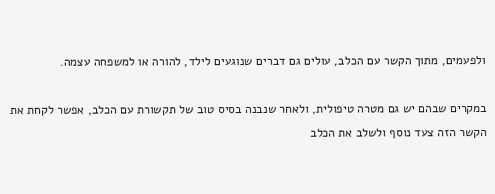ולפעמים, מתוך הקשר עם הכלב, עולים גם דברים שנוגעים לילד, להורה או למשפחה עצמה.

במקרים שבהם יש גם מטרה טיפולית, ולאחר שנבנה בסיס טוב של תקשורת עם הכלב, אפשר לקחת את הקשר הזה צעד נוסף ולשלב את הכלב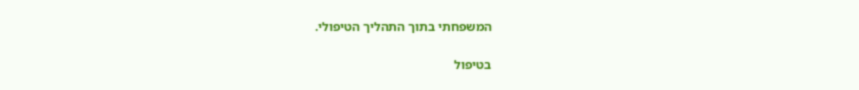המשפחתי בתוך התהליך הטיפולי.

בטיפול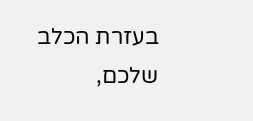בעזרת הכלב שלכם,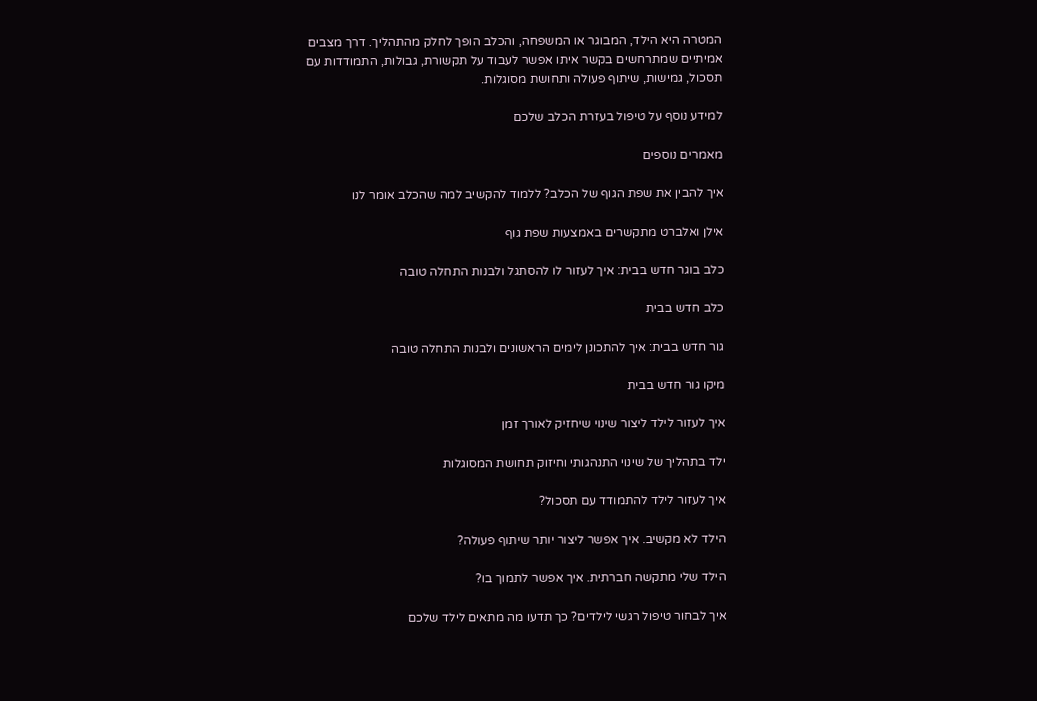המטרה היא הילד, המבוגר או המשפחה, והכלב הופך לחלק מהתהליך. דרך מצבים אמיתיים שמתרחשים בקשר איתו אפשר לעבוד על תקשורת, גבולות, התמודדות עם תסכול, גמישות, שיתוף פעולה ותחושת מסוגלות.

למידע נוסף על טיפול בעזרת הכלב שלכם

מאמרים נוספים

איך להבין את שפת הגוף של הכלב? ללמוד להקשיב למה שהכלב אומר לנו

אילן ואלברט מתקשרים באמצעות שפת גוף

כלב בוגר חדש בבית: איך לעזור לו להסתגל ולבנות התחלה טובה

כלב חדש בבית

גור חדש בבית: איך להתכונן לימים הראשונים ולבנות התחלה טובה

מיקו גור חדש בבית

איך לעזור לילד ליצור שינוי שיחזיק לאורך זמן

ילד בתהליך של שינוי התנהגותי וחיזוק תחושת המסוגלות

איך לעזור לילד להתמודד עם תסכול?

הילד לא מקשיב. איך אפשר ליצור יותר שיתוף פעולה?

הילד שלי מתקשה חברתית. איך אפשר לתמוך בו?

איך לבחור טיפול רגשי לילדים? כך תדעו מה מתאים לילד שלכם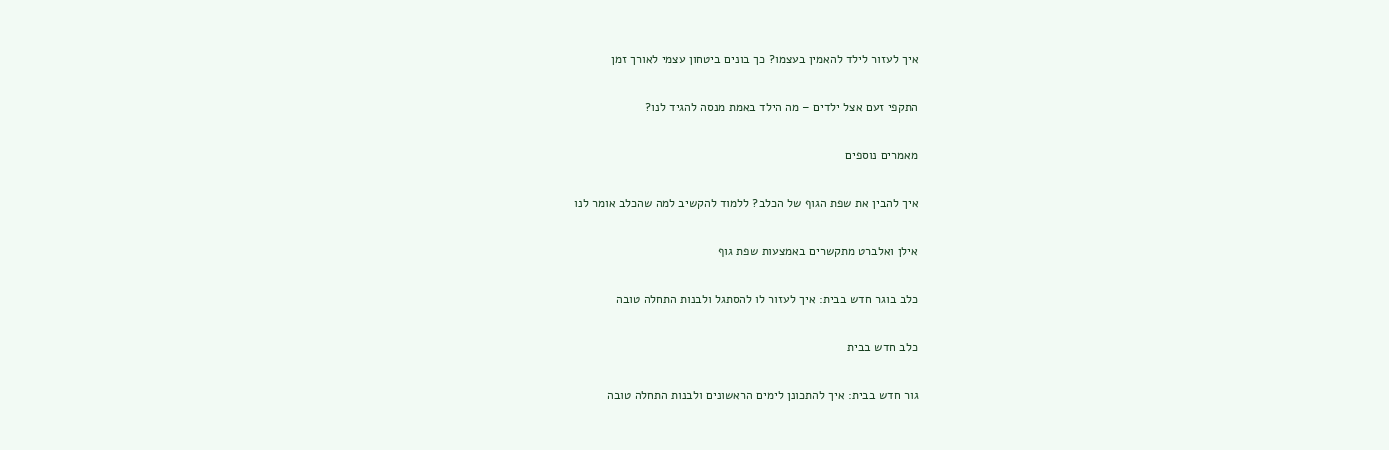איך לעזור לילד להאמין בעצמו? כך בונים ביטחון עצמי לאורך זמן

התקפי זעם אצל ילדים – מה הילד באמת מנסה להגיד לנו?

מאמרים נוספים

איך להבין את שפת הגוף של הכלב? ללמוד להקשיב למה שהכלב אומר לנו

אילן ואלברט מתקשרים באמצעות שפת גוף

כלב בוגר חדש בבית: איך לעזור לו להסתגל ולבנות התחלה טובה

כלב חדש בבית

גור חדש בבית: איך להתכונן לימים הראשונים ולבנות התחלה טובה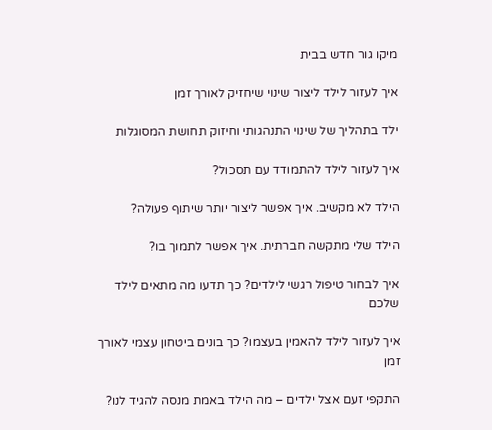מיקו גור חדש בבית

איך לעזור לילד ליצור שינוי שיחזיק לאורך זמן

ילד בתהליך של שינוי התנהגותי וחיזוק תחושת המסוגלות

איך לעזור לילד להתמודד עם תסכול?

הילד לא מקשיב. איך אפשר ליצור יותר שיתוף פעולה?

הילד שלי מתקשה חברתית. איך אפשר לתמוך בו?

איך לבחור טיפול רגשי לילדים? כך תדעו מה מתאים לילד שלכם

איך לעזור לילד להאמין בעצמו? כך בונים ביטחון עצמי לאורך זמן

התקפי זעם אצל ילדים – מה הילד באמת מנסה להגיד לנו?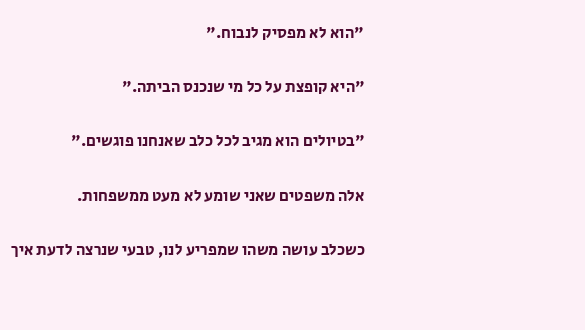"הוא לא מפסיק לנבוח."

"היא קופצת על כל מי שנכנס הביתה."

"בטיולים הוא מגיב לכל כלב שאנחנו פוגשים."

אלה משפטים שאני שומע לא מעט ממשפחות.

כשכלב עושה משהו שמפריע לנו, טבעי שנרצה לדעת איך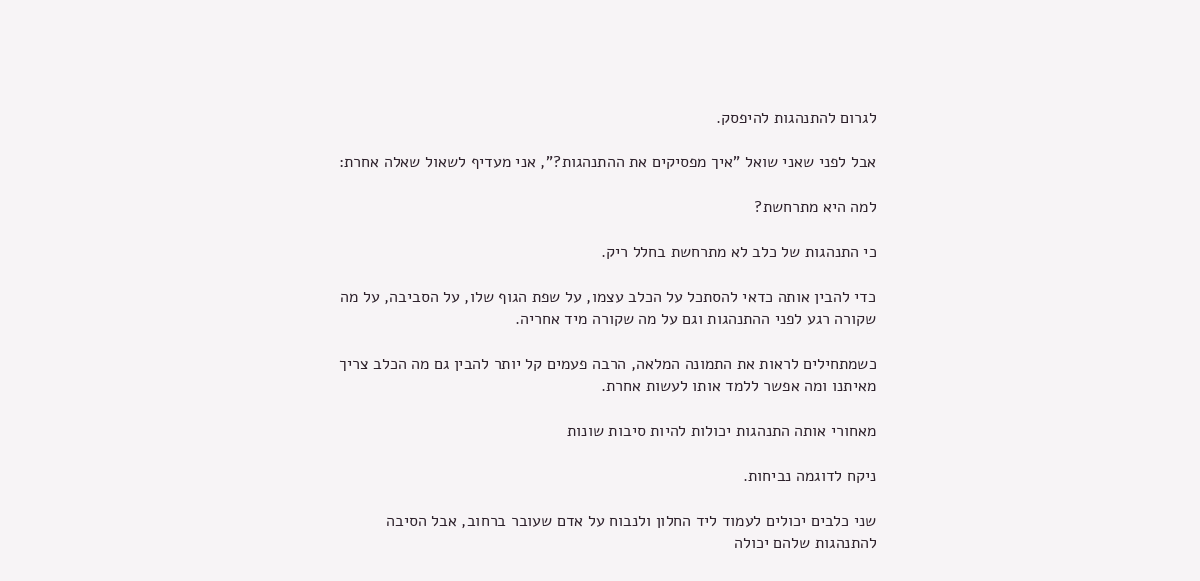לגרום להתנהגות להיפסק.

אבל לפני שאני שואל "איך מפסיקים את ההתנהגות?", אני מעדיף לשאול שאלה אחרת:

למה היא מתרחשת?

כי התנהגות של כלב לא מתרחשת בחלל ריק.

כדי להבין אותה כדאי להסתכל על הכלב עצמו, על שפת הגוף שלו, על הסביבה, על מה שקורה רגע לפני ההתנהגות וגם על מה שקורה מיד אחריה.

כשמתחילים לראות את התמונה המלאה, הרבה פעמים קל יותר להבין גם מה הכלב צריך מאיתנו ומה אפשר ללמד אותו לעשות אחרת.

מאחורי אותה התנהגות יכולות להיות סיבות שונות

ניקח לדוגמה נביחות.

שני כלבים יכולים לעמוד ליד החלון ולנבוח על אדם שעובר ברחוב, אבל הסיבה להתנהגות שלהם יכולה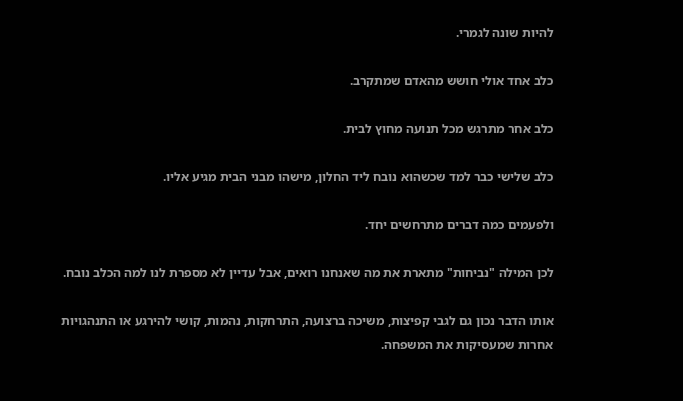להיות שונה לגמרי.

כלב אחד אולי חושש מהאדם שמתקרב.

כלב אחר מתרגש מכל תנועה מחוץ לבית.

כלב שלישי כבר למד שכשהוא נובח ליד החלון, מישהו מבני הבית מגיע אליו.

ולפעמים כמה דברים מתרחשים יחד.

לכן המילה "נביחות" מתארת את מה שאנחנו רואים, אבל עדיין לא מספרת לנו למה הכלב נובח.

אותו הדבר נכון גם לגבי קפיצות, משיכה ברצועה, התרחקות, נהמות, קושי להירגע או התנהגויות אחרות שמעסיקות את המשפחה.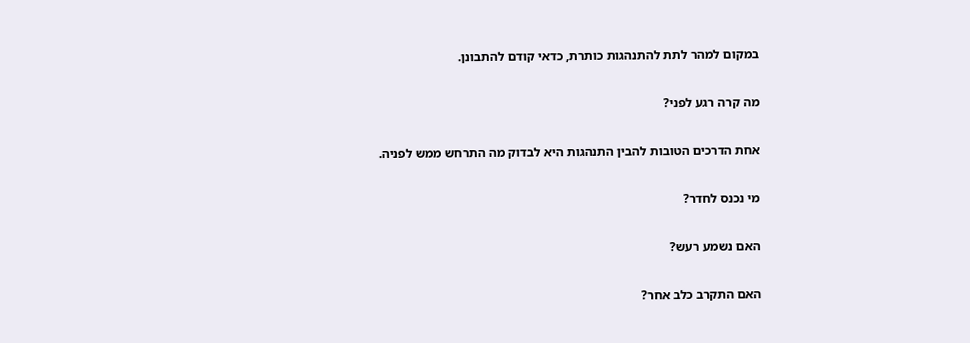במקום למהר לתת להתנהגות כותרת, כדאי קודם להתבונן.

מה קרה רגע לפני?

אחת הדרכים הטובות להבין התנהגות היא לבדוק מה התרחש ממש לפניה.

מי נכנס לחדר?

האם נשמע רעש?

האם התקרב כלב אחר?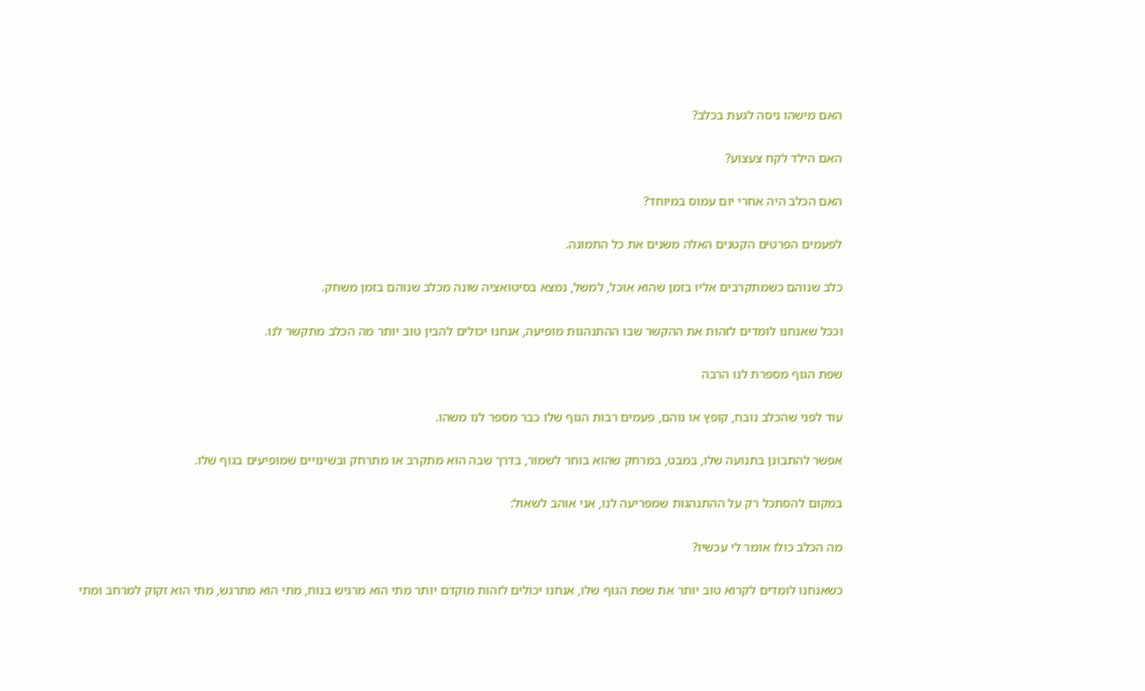האם מישהו ניסה לגעת בכלב?

האם הילד לקח צעצוע?

האם הכלב היה אחרי יום עמוס במיוחד?

לפעמים הפרטים הקטנים האלה משנים את כל התמונה.

כלב שנוהם כשמתקרבים אליו בזמן שהוא אוכל, למשל, נמצא בסיטואציה שונה מכלב שנוהם בזמן משחק.

וככל שאנחנו לומדים לזהות את ההקשר שבו ההתנהגות מופיעה, אנחנו יכולים להבין טוב יותר מה הכלב מתקשר לנו.

שפת הגוף מספרת לנו הרבה

עוד לפני שהכלב נובח, קופץ או נוהם, פעמים רבות הגוף שלו כבר מספר לנו משהו.

אפשר להתבונן בתנועה שלו, במבט, במרחק שהוא בוחר לשמור, בדרך שבה הוא מתקרב או מתרחק ובשינויים שמופיעים בגוף שלו.

במקום להסתכל רק על ההתנהגות שמפריעה לנו, אני אוהב לשאול:

מה הכלב כולו אומר לי עכשיו?

כשאנחנו לומדים לקרוא טוב יותר את שפת הגוף שלו, אנחנו יכולים לזהות מוקדם יותר מתי הוא מרגיש בנוח, מתי הוא מתרגש, מתי הוא זקוק למרחב ומתי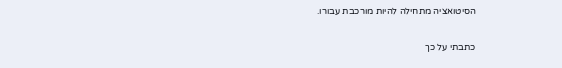הסיטואציה מתחילה להיות מורכבת עבורו.

כתבתי על כך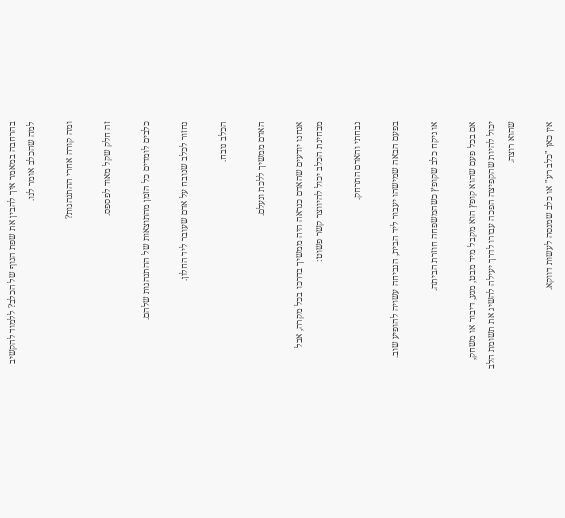בהרחבה במאמר איך להבין את שפת הגוף של הכלב? ללמוד להקשיב למה שהכלב אומר לנו.

ומה קורה אחרי ההתנהגות?

זה חלק שקל מאוד לפספס.

כלבים לומדים כל הזמן מהתוצאות של ההתנהגות שלהם.

נחזור לכלב שנובח על אדם שעובר ליד החלון.

הכלב נובח.

האדם ממשיך ללכת ונעלם.

אנחנו יודעים שהאדם כנראה היה ממשיך בדרכו בכל מקרה, אבל מבחינת הכלב יכול להיווצר קשר פשוט:

נבחתי והאדם התרחק.

בפעם הבאה שמישהו יעבור ליד הבית, הנביחה עשויה להופיע שוב.

או ניקח כלב שקופץ כשהמשפחה חוזרת הביתה.

אם בכל פעם שהוא קופץ הוא מקבל מיד מבט, מגע, דיבור או משחק, יכול להיות שהקפיצה הפכה עבורו לדרך יעילה להשיג את תשומת הלב שהוא רוצה.

אין כאן "כלב רע" או כלב שמנסה לעשות דווקא.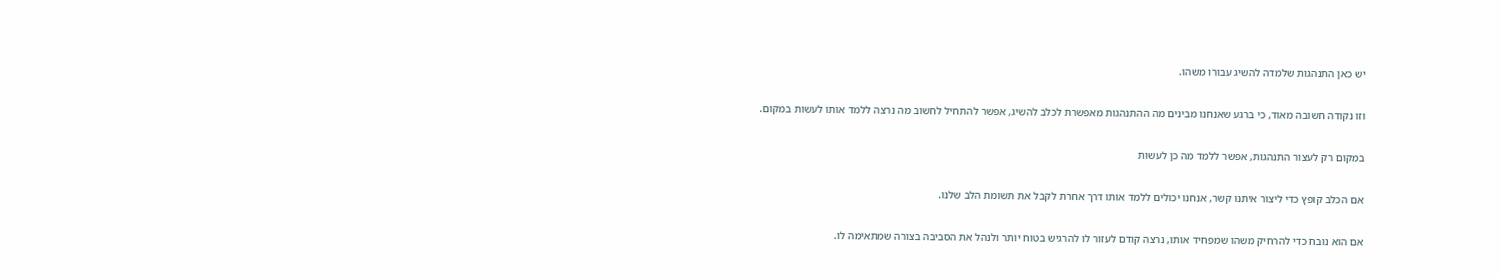יש כאן התנהגות שלמדה להשיג עבורו משהו.

וזו נקודה חשובה מאוד, כי ברגע שאנחנו מבינים מה ההתנהגות מאפשרת לכלב להשיג, אפשר להתחיל לחשוב מה נרצה ללמד אותו לעשות במקום.

במקום רק לעצור התנהגות, אפשר ללמד מה כן לעשות

אם הכלב קופץ כדי ליצור איתנו קשר, אנחנו יכולים ללמד אותו דרך אחרת לקבל את תשומת הלב שלנו.

אם הוא נובח כדי להרחיק משהו שמפחיד אותו, נרצה קודם לעזור לו להרגיש בטוח יותר ולנהל את הסביבה בצורה שמתאימה לו.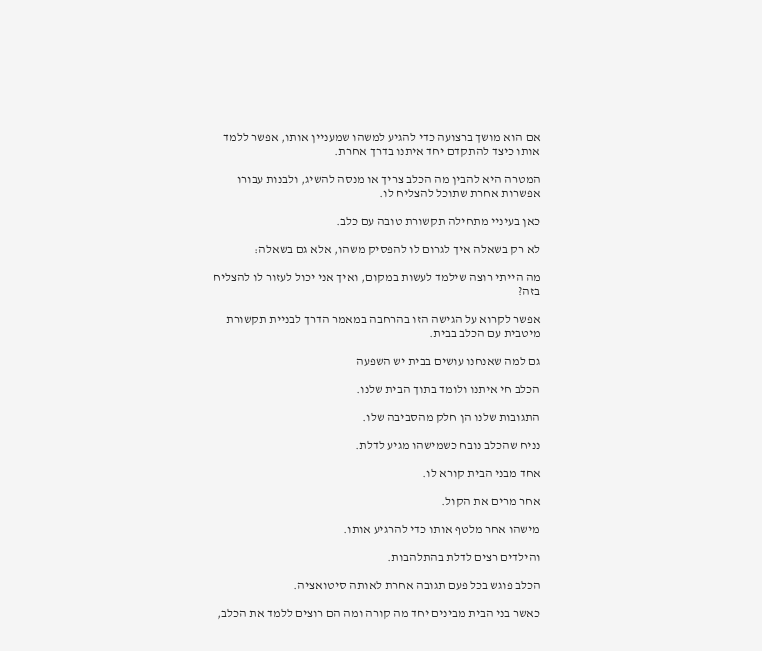אם הוא מושך ברצועה כדי להגיע למשהו שמעניין אותו, אפשר ללמד אותו כיצד להתקדם יחד איתנו בדרך אחרת.

המטרה היא להבין מה הכלב צריך או מנסה להשיג, ולבנות עבורו אפשרות אחרת שתוכל להצליח לו.

כאן בעיניי מתחילה תקשורת טובה עם כלב.

לא רק בשאלה איך לגרום לו להפסיק משהו, אלא גם בשאלה:

מה הייתי רוצה שילמד לעשות במקום, ואיך אני יכול לעזור לו להצליח בזה?

אפשר לקרוא על הגישה הזו בהרחבה במאמר הדרך לבניית תקשורת מיטבית עם הכלב בבית.

גם למה שאנחנו עושים בבית יש השפעה

הכלב חי איתנו ולומד בתוך הבית שלנו.

התגובות שלנו הן חלק מהסביבה שלו.

נניח שהכלב נובח כשמישהו מגיע לדלת.

אחד מבני הבית קורא לו.

אחר מרים את הקול.

מישהו אחר מלטף אותו כדי להרגיע אותו.

והילדים רצים לדלת בהתלהבות.

הכלב פוגש בכל פעם תגובה אחרת לאותה סיטואציה.

כאשר בני הבית מבינים יחד מה קורה ומה הם רוצים ללמד את הכלב,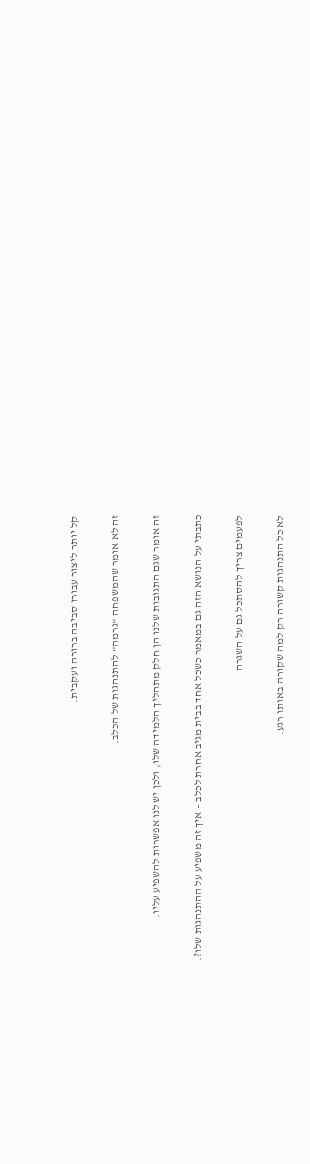קל יותר ליצור עבורו סביבה ברורה ועקבית.

זה לא אומר שהמשפחה "גרמה" להתנהגות של הכלב.

זה אומר שגם התגובות שלנו הן חלק מתהליך הלמידה שלו, ולכן יש לנו אפשרות להשפיע עליו.

כתבתי על הנושא הזה גם במאמר כשכל אחד בבית מגיב אחרת לכלב – איך זה משפיע על ההתנהגות שלו?.

לפעמים צריך להסתכל גם על השגרה

לא כל התנהגות קשורה רק למה שקורה באותו רגע.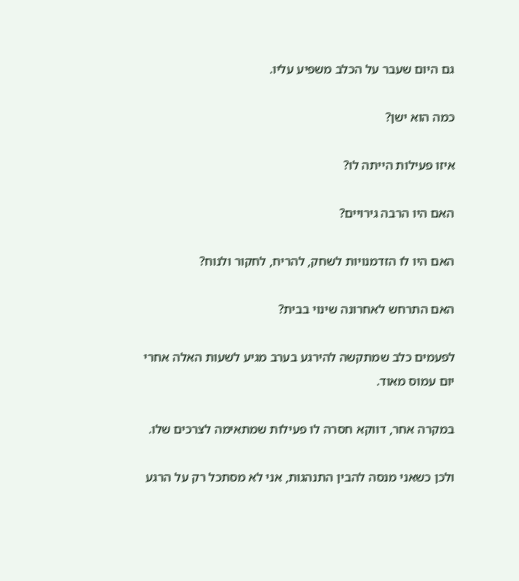גם היום שעבר על הכלב משפיע עליו.

כמה הוא ישן?

איזו פעילות הייתה לו?

האם היו הרבה גירויים?

האם היו לו הזדמנויות לשחק, להריח, לחקור ולנוח?

האם התרחש לאחרונה שינוי בבית?

לפעמים כלב שמתקשה להירגע בערב מגיע לשעות האלה אחרי יום עמוס מאוד.

במקרה אחר, דווקא חסרה לו פעילות שמתאימה לצרכים שלו.

ולכן כשאני מנסה להבין התנהגות, אני לא מסתכל רק על הרגע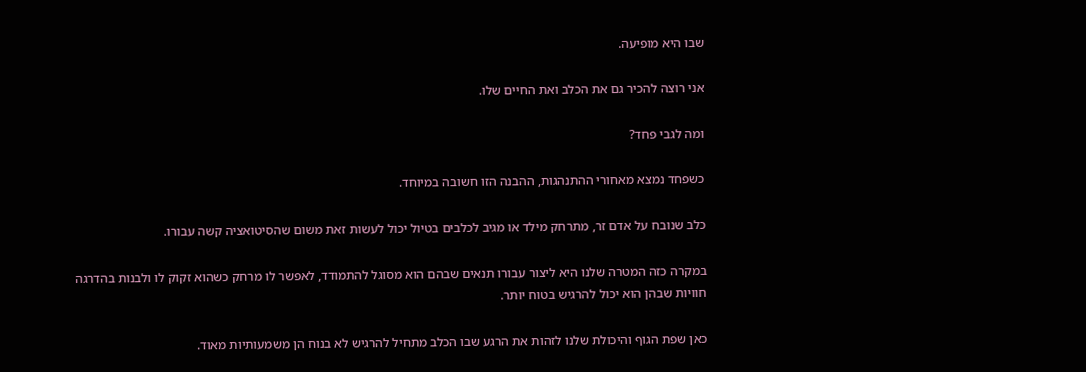שבו היא מופיעה.

אני רוצה להכיר גם את הכלב ואת החיים שלו.

ומה לגבי פחד?

כשפחד נמצא מאחורי ההתנהגות, ההבנה הזו חשובה במיוחד.

כלב שנובח על אדם זר, מתרחק מילד או מגיב לכלבים בטיול יכול לעשות זאת משום שהסיטואציה קשה עבורו.

במקרה כזה המטרה שלנו היא ליצור עבורו תנאים שבהם הוא מסוגל להתמודד, לאפשר לו מרחק כשהוא זקוק לו ולבנות בהדרגה חוויות שבהן הוא יכול להרגיש בטוח יותר.

כאן שפת הגוף והיכולת שלנו לזהות את הרגע שבו הכלב מתחיל להרגיש לא בנוח הן משמעותיות מאוד.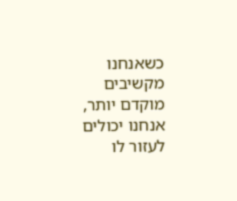כשאנחנו מקשיבים מוקדם יותר, אנחנו יכולים לעזור לו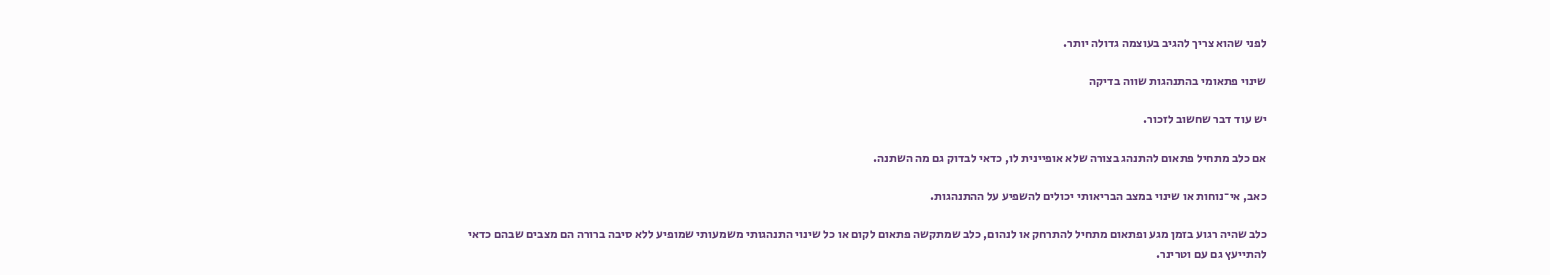לפני שהוא צריך להגיב בעוצמה גדולה יותר.

שינוי פתאומי בהתנהגות שווה בדיקה

יש עוד דבר שחשוב לזכור.

אם כלב מתחיל פתאום להתנהג בצורה שלא אופיינית לו, כדאי לבדוק גם מה השתנה.

כאב, אי־נוחות או שינוי במצב הבריאותי יכולים להשפיע על ההתנהגות.

כלב שהיה רגוע בזמן מגע ופתאום מתחיל להתרחק או לנהום, כלב שמתקשה פתאום לקום או כל שינוי התנהגותי משמעותי שמופיע ללא סיבה ברורה הם מצבים שבהם כדאי להתייעץ גם עם וטרינר.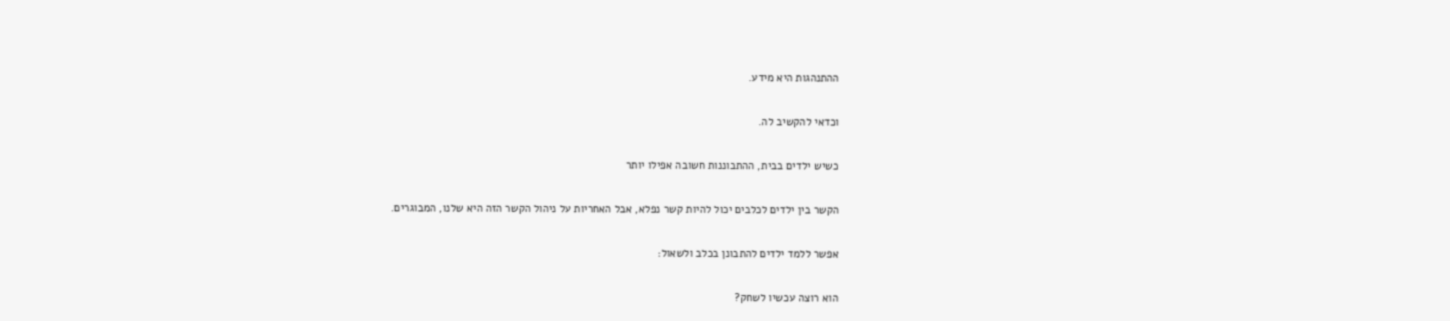ההתנהגות היא מידע.

וכדאי להקשיב לה.

כשיש ילדים בבית, ההתבוננות חשובה אפילו יותר

הקשר בין ילדים לכלבים יכול להיות קשר נפלא, אבל האחריות על ניהול הקשר הזה היא שלנו, המבוגרים.

אפשר ללמד ילדים להתבונן בכלב ולשאול:

הוא רוצה עכשיו לשחק?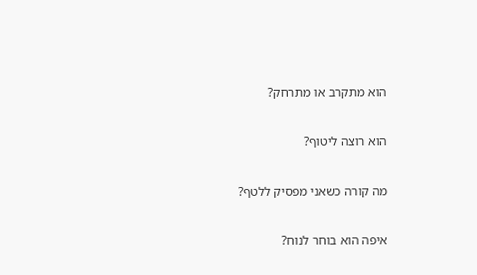הוא מתקרב או מתרחק?

הוא רוצה ליטוף?

מה קורה כשאני מפסיק ללטף?

איפה הוא בוחר לנוח?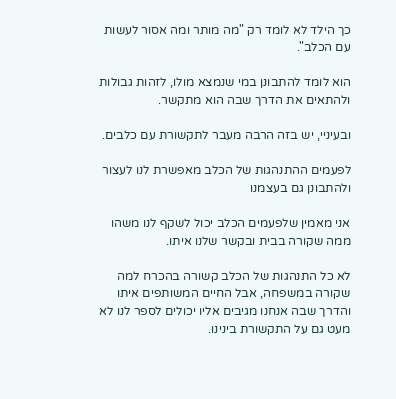כך הילד לא לומד רק "מה מותר ומה אסור לעשות עם הכלב".

הוא לומד להתבונן במי שנמצא מולו, לזהות גבולות ולהתאים את הדרך שבה הוא מתקשר.

ובעיניי, יש בזה הרבה מעבר לתקשורת עם כלבים.

לפעמים ההתנהגות של הכלב מאפשרת לנו לעצור ולהתבונן גם בעצמנו

אני מאמין שלפעמים הכלב יכול לשקף לנו משהו ממה שקורה בבית ובקשר שלנו איתו.

לא כל התנהגות של הכלב קשורה בהכרח למה שקורה במשפחה, אבל החיים המשותפים איתו והדרך שבה אנחנו מגיבים אליו יכולים לספר לנו לא מעט גם על התקשורת בינינו.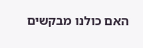האם כולנו מבקשים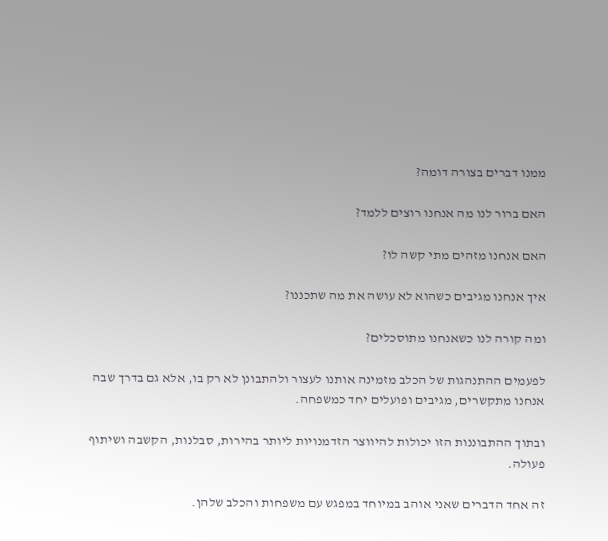ממנו דברים בצורה דומה?

האם ברור לנו מה אנחנו רוצים ללמד?

האם אנחנו מזהים מתי קשה לו?

איך אנחנו מגיבים כשהוא לא עושה את מה שתכננו?

ומה קורה לנו כשאנחנו מתוסכלים?

לפעמים ההתנהגות של הכלב מזמינה אותנו לעצור ולהתבונן לא רק בו, אלא גם בדרך שבה אנחנו מתקשרים, מגיבים ופועלים יחד כמשפחה.

ובתוך ההתבוננות הזו יכולות להיווצר הזדמנויות ליותר בהירות, סבלנות, הקשבה ושיתוף פעולה.

זה אחד הדברים שאני אוהב במיוחד במפגש עם משפחות והכלב שלהן.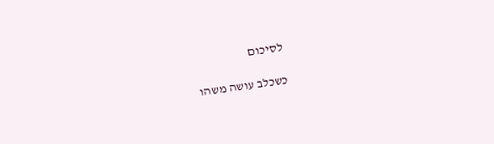לסיכום

כשכלב עושה משהו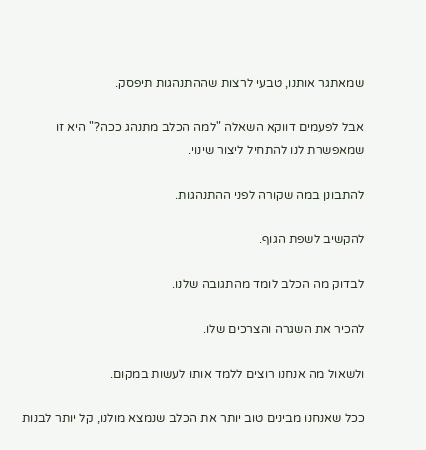שמאתגר אותנו, טבעי לרצות שההתנהגות תיפסק.

אבל לפעמים דווקא השאלה "למה הכלב מתנהג ככה?" היא זו שמאפשרת לנו להתחיל ליצור שינוי.

להתבונן במה שקורה לפני ההתנהגות.

להקשיב לשפת הגוף.

לבדוק מה הכלב לומד מהתגובה שלנו.

להכיר את השגרה והצרכים שלו.

ולשאול מה אנחנו רוצים ללמד אותו לעשות במקום.

ככל שאנחנו מבינים טוב יותר את הכלב שנמצא מולנו, קל יותר לבנות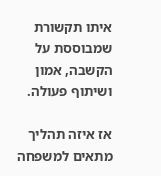איתו תקשורת שמבוססת על הקשבה, אמון ושיתוף פעולה.

אז איזה תהליך מתאים למשפחה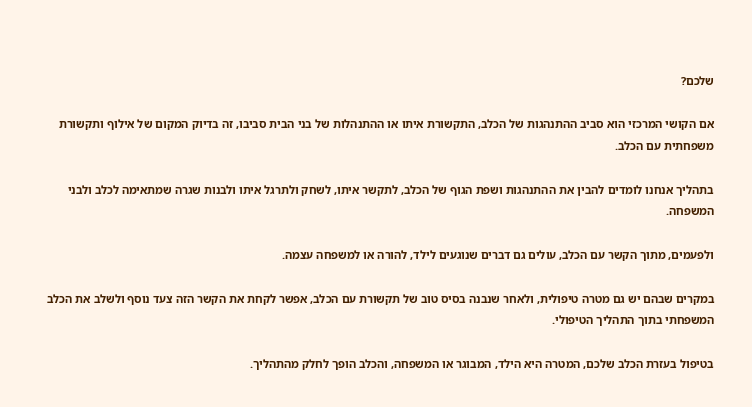שלכם?

אם הקושי המרכזי הוא סביב ההתנהגות של הכלב, התקשורת איתו או ההתנהלות של בני הבית סביבו, זה בדיוק המקום של אילוף ותקשורת משפחתית עם הכלב.

בתהליך אנחנו לומדים להבין את ההתנהגות ושפת הגוף של הכלב, לתקשר איתו, לשחק ולתרגל איתו ולבנות שגרה שמתאימה לכלב ולבני המשפחה.

ולפעמים, מתוך הקשר עם הכלב, עולים גם דברים שנוגעים לילד, להורה או למשפחה עצמה.

במקרים שבהם יש גם מטרה טיפולית, ולאחר שנבנה בסיס טוב של תקשורת עם הכלב, אפשר לקחת את הקשר הזה צעד נוסף ולשלב את הכלב המשפחתי בתוך התהליך הטיפולי.

בטיפול בעזרת הכלב שלכם, המטרה היא הילד, המבוגר או המשפחה, והכלב הופך לחלק מהתהליך.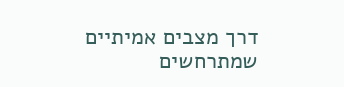דרך מצבים אמיתיים שמתרחשים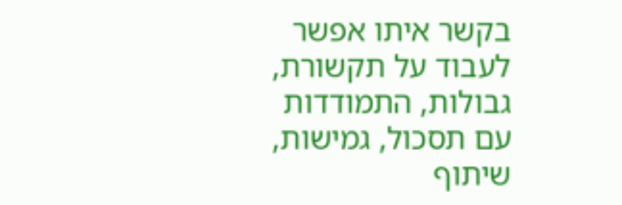בקשר איתו אפשר לעבוד על תקשורת, גבולות, התמודדות עם תסכול, גמישות, שיתוף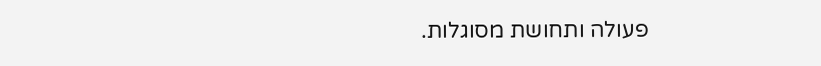פעולה ותחושת מסוגלות.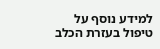למידע נוסף על טיפול בעזרת הכלב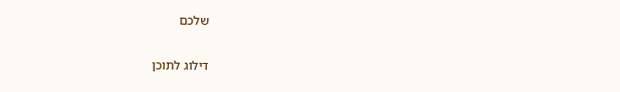שלכם

דילוג לתוכן